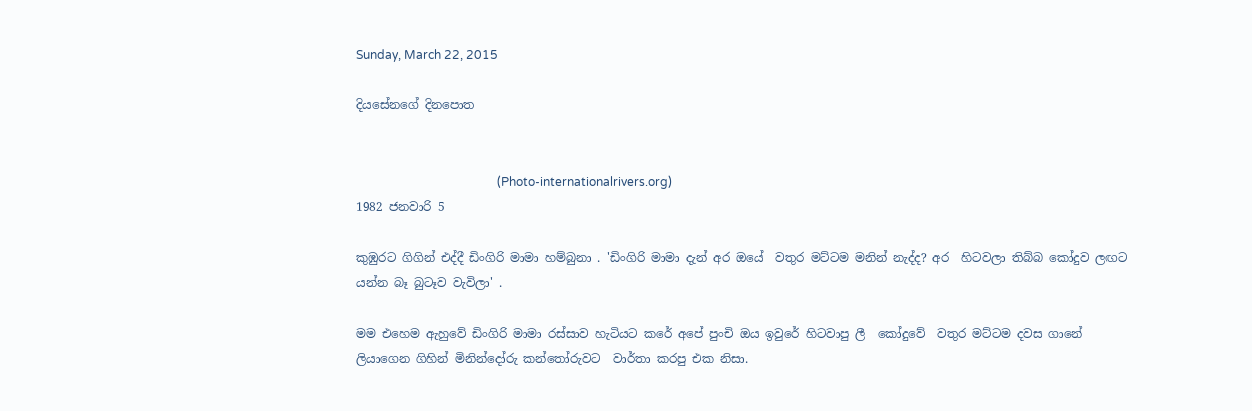Sunday, March 22, 2015

දියසේනගේ දිනපොත


                                               (Photo-internationalrivers.org)
1982 ජනවාරි 5

කුඹුරට ගිගින් එද්දී ඩිංගිරි මාමා හම්බුනා . 'ඩිංගිරි මාමා දැන් අර ඔයේ  වතුර මට්ටම මනින් නැද්ද? අර  හිටවලා තිබ්බ කෝදුව ලඟට යන්න බෑ බුටෑව වැවිලා' .

මම එහෙම ඇහුවේ ඩිංගිරි මාමා රස්සාව හැටියට කරේ අපේ පුංචි ඔය ඉවුරේ හිටවාපු ලී  කෝදුවේ  වතුර මට්ටම දවස ගානේ ලියාගෙන ගිහින් මිනින්දෝරු කන්තෝරුවට  වාර්තා කරපු එක නිසා.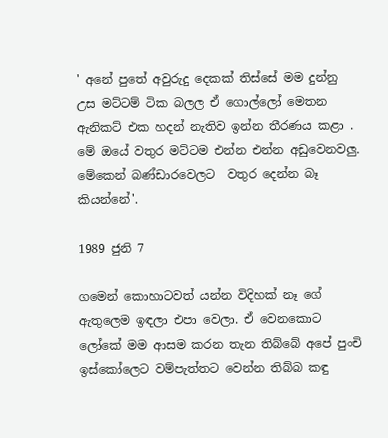' අනේ පුතේ අවුරුදු දෙකක් තිස්සේ මම දුන්නු උස මට්ටම් ටික බලල ඒ ගොල්ලෝ මෙතන ඇනිකට් එක හදන් නැතිව ඉන්න තීරණය කළා . මේ ඔයේ වතුර මට්ටම එන්න එන්න අඩුවෙනවලු. මේකෙන් බණ්ඩාරවෙලට  වතුර දෙන්න බෑ කියන්නේ'.

1989 ජුනි 7

ගමෙන් කොහාටවත් යන්න විදිහක් නෑ ගේ ඇතුලෙම ඉඳලා එපා වෙලා. ඒ වෙනකොට ලෝකේ මම ආසම කරන තැන තිබ්බේ අපේ පුංචි ඉස්කෝලෙට වම්පැත්තට වෙන්න තිබ්බ කඳු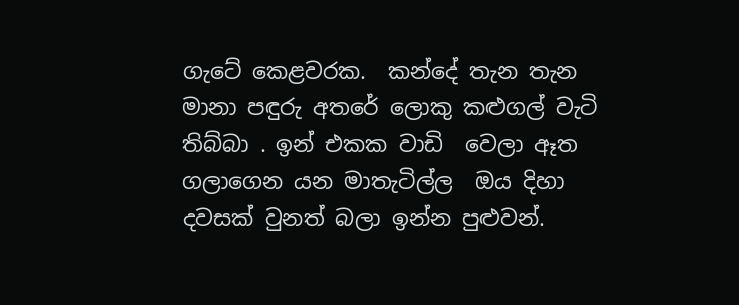ගැටේ කෙළවරක.  කන්දේ තැන තැන මානා පඳුරු අතරේ ලොකු කළුගල් වැටි තිබ්බා . ඉන් එකක වාඩි  වෙලා ඈත ගලාගෙන යන මාතැටිල්ල  ඔය දිහා දවසක් වුනත් බලා ඉන්න පුළුවන්.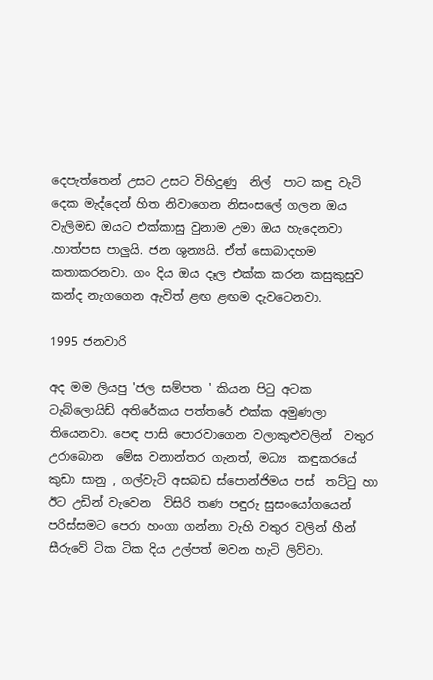දෙපැත්තෙන් උසට උසට විහිදුණු  නිල්  පාට කඳු වැටි දෙක මැද්දෙන් හිත නිවාගෙන නිසංසලේ ගලන ඔය වැලිමඩ ඔයට එක්කාසු වුනාම උමා ඔය හැදෙනවා .හාත්පස පාලුයි. ජන ශුන්‍යයි. ඒත් සොබාදහම කතාකරනවා. ගං දිය ඔය දෑල එක්ක කරන කසුකුසුව  කන්ද නැගගෙන ඇවිත් ළඟ ළඟම දැවටෙනවා.

1995 ජනවාරි

අද මම ලියපු 'ජල සම්පත ' කියන පිටු අටක ටැබ්ලොයිඩ් අතිරේකය පත්තරේ එක්ක අමුණලා තියෙනවා. පෙඳ පාසි පොරවාගෙන වලාකුළුවලින්  වතුර උරාබොන  මේඝ වනාන්තර ගැනත්, මධ්‍ය  කඳුකරයේ කුඩා සානු , ගල්වැටි අසබඩ ස්පොන්ජිමය පස්  තට්ටු හා ඊට උඩින් වැවෙන  විසිරි තණ පඳුරු සුසංයෝගයෙන් පරිස්සමට පෙරා හංගා ගන්නා වැහි වතුර වලින් හීන් සීරුවේ ටික ටික දිය උල්පත් මවන හැටි ලිව්වා.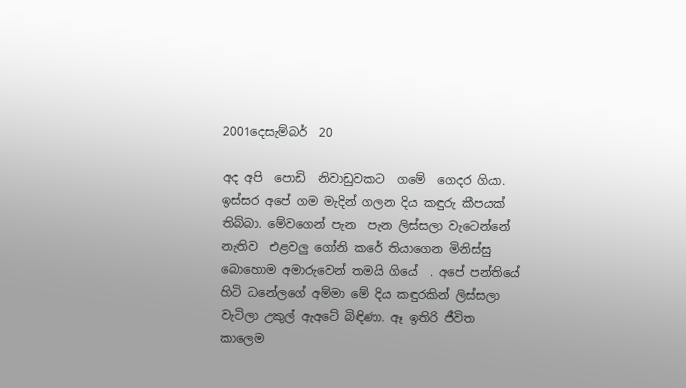2001දෙසැම්බර්  20

අද අපි  පොඩි  නිවාඩුවකට  ගමේ  ගෙදර ගියා.  ඉස්සර අපේ ගම මැදින් ගලන දිය කඳුරු කීපයක් තිබ්බා. මේවගෙන් පැන  පැන ලිස්සලා වැටෙන්නේ නැතිව  එළවලු ගෝනි කරේ තියාගෙන මිනිස්සු බොහොම අමාරුවෙන් තමයි ගියේ  . අපේ පන්තියේ හිටි ධනේලගේ අම්මා මේ දිය කඳුරකින් ලිස්සලා වැටිලා උකුල් ඇඅටේ බිඳිණා. ඈ ඉතිරි ජීවිත කාලෙම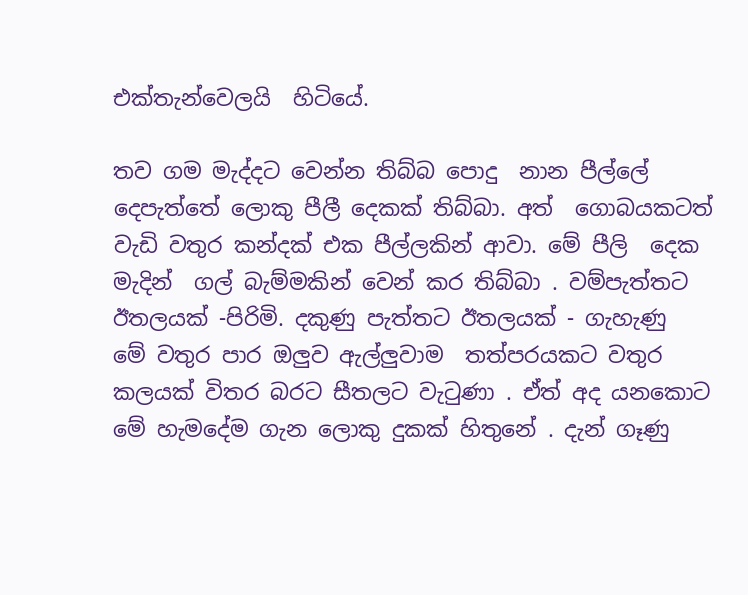එක්තැන්වෙලයි  හිටියේ.

තව ගම මැද්දට වෙන්න තිබ්බ පොදු  නාන පීල්ලේ දෙපැත්තේ ලොකු පීලී දෙකක් තිබ්බා. අත්  ගොබයකටත් වැඩි වතුර කන්දක් එක පීල්ලකින් ආවා. මේ පීලි  දෙක මැදින්  ගල් බැම්මකින් වෙන් කර තිබ්බා . වම්පැත්තට ඊතලයක් -පිරිමි. දකුණු පැත්තට ඊතලයක් - ගැහැණු
මේ වතුර පාර ඔලුව ඇල්ලුවාම  තත්පරයකට වතුර කලයක් විතර බරට සීතලට වැටුණා . ඒත් අද යනකොට මේ හැමදේම ගැන ලොකු දුකක් හිතුනේ . දැන් ගෑණු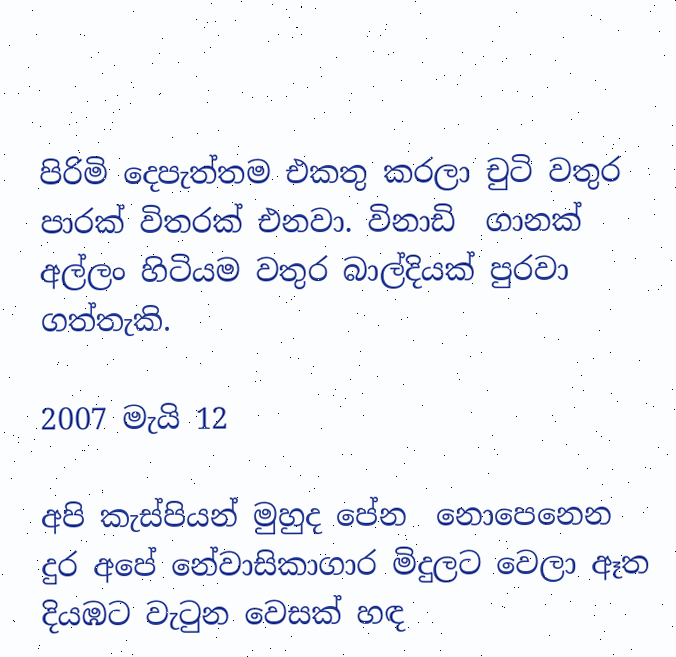පිරිමි දෙපැත්තම එකතු කරලා චුටි වතුර පාරක් විතරක් එනවා. විනාඩි  ගානක් අල්ලං හිටියම වතුර බාල්දියක් පුරවා ගත්තැකි.

2007 මැයි 12

අපි කැස්පියන් මුහුද පේන  නොපෙනෙන දුර අපේ නේවාසිකාගාර මිදුලට වෙලා ඈත  දියඹට වැටුන වෙසක් හඳ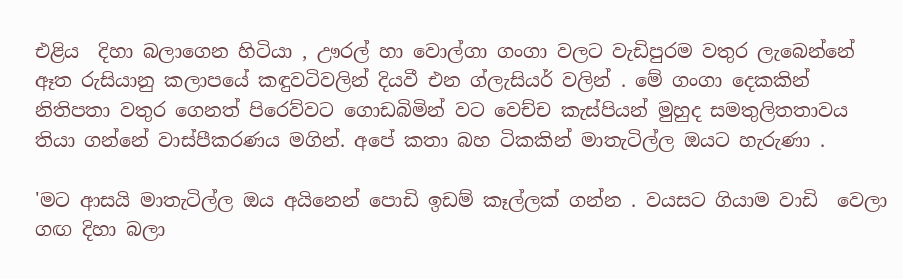එළිය  දිහා බලාගෙන හිටියා , ඌරල් හා වොල්ගා ගංගා වලට වැඩිපුරම වතුර ලැබෙන්නේ ඈත රුසියානු කලාපයේ කඳුවටිවලින් දියවී එන ග්ලැසියර් වලින් . මේ ගංගා දෙකකින් නිතිපතා වතුර ගෙනත් පිරෙව්වට ගොඩබිමින් වට වෙච්ච කැස්පියන් මුහුද සමතුලිතතාවය තියා ගන්නේ වාස්පීකරණය මගින්. අපේ කතා බහ ටිකකින් මාතැටිල්ල ඔයට හැරුණා .

'මට ආසයි මාතැටිල්ල ඔය අයිනෙන් පොඩි ඉඩම් කෑල්ලක් ගන්න . වයසට ගියාම වාඩි  වෙලා ගඟ දිහා බලා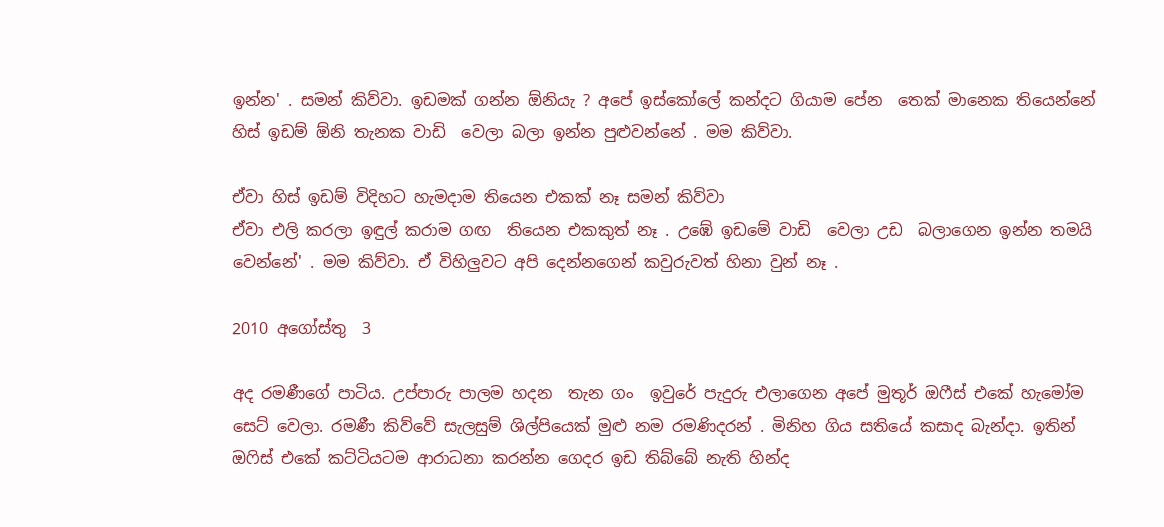ඉන්න' . සමන් කිව්වා. ඉඩමක් ගන්න ඕනියැ ? අපේ ඉස්කෝලේ කන්දට ගියාම පේන  තෙක් මානෙක තියෙන්නේ හිස් ඉඩම් ඕනි තැනක වාඩි  වෙලා බලා ඉන්න පුළුවන්නේ . මම කිව්වා.

ඒවා හිස් ඉඩම් විදිහට හැමදාම තියෙන එකක් නෑ සමන් කිව්වා
ඒවා එලි කරලා ඉඳුල් කරාම ගඟ  තියෙන එකකුත් නෑ . උඹේ ඉඩමේ වාඩි  වෙලා උඩ  බලාගෙන ඉන්න තමයි වෙන්නේ' . මම කිව්වා. ඒ විහිලුවට අපි දෙන්නගෙන් කවුරුවත් හිනා වුන් නෑ .

2010 අගෝස්තු  3

අද රමණීගේ පාටිය. උප්පාරු පාලම හදන  තැන ගං  ඉවුරේ පැදුරු එලාගෙන අපේ මුතූර් ඔෆීස් එකේ හැමෝම සෙට් වෙලා. රමණී කිව්වේ සැලසුම් ශිල්පියෙක් මුළු නම රමණිදරන් . මිනිහ ගිය සතියේ කසාද බැන්දා. ඉතින් ඔෆිස් එකේ කට්ටියටම ආරාධනා කරන්න ගෙදර ඉඩ තිබ්බේ නැති හින්ද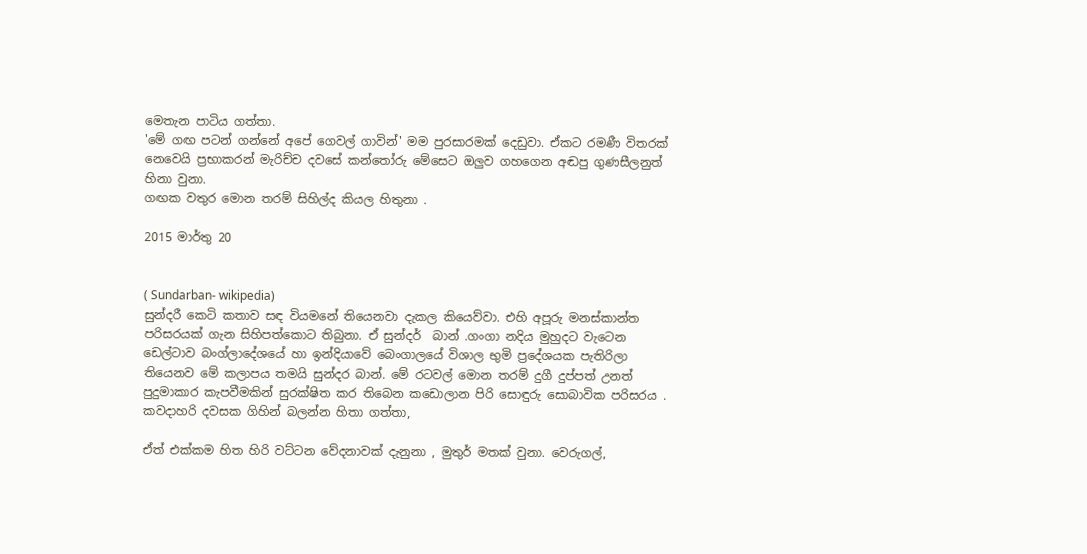මෙතැන පාටිය ගත්තා.
'මේ ගඟ පටන් ගන්නේ අපේ ගෙවල් ගාවින්' මම පුරසාරමක් දෙඩුවා. ඒකට රමණී විතරක් නෙවෙයි ප්‍රභාකරන් මැරිච්ච දවසේ කන්තෝරු මේසෙට ඔලුව ගහගෙන අඬපු ගුණසීලනුත් හිනා වුනා.
ගඟක වතුර මොන තරම් සිහිල්ද කියල හිතුනා .

2015 මාර්තු 20


( Sundarban- wikipedia)
සුන්දරී කෙටි කතාව සඳ වියමනේ තියෙනවා දැකල කියෙව්වා. එහි අපූරු මනස්කාන්ත පරිසරයක් ගැන සිහිපත්කොට තිබුනා. ඒ සුන්දර්  බාන් .ගංගා නදිය මුහුදට වැටෙන ඩෙල්ටාව බංග්ලාදේශයේ හා ඉන්දියාවේ බෙංගාලයේ විශාල භුමි ප්‍රදේශයක පැතිරිලා තියෙනව මේ කලාපය තමයි සුන්දර බාන්. මේ රටවල් මොන තරම් දුගී දුප්පත් උනත් පුදුමාකාර කැපවීමකින් සුරක්ෂිත කර තිබෙන කඩොලාන පිරි සොඳුරු සොබාවික පරිසරය . කවදාහරි දවසක ගිහින් බලන්න හිතා ගත්තා,

ඒත් එක්කම හිත හිරි වට්ටන වේදනාවක් දැනුනා , මුතුර් මතක් වුනා. වෙරුගල්,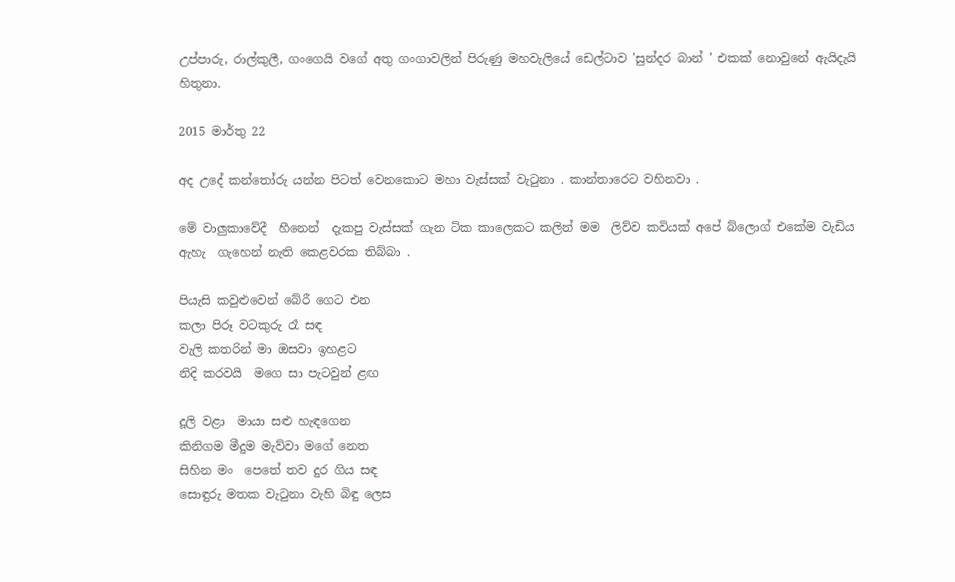උප්පාරු, රාල්කුලී, ගංගෙයි වගේ අතු ගංගාවලින් පිරුණු මහවැලියේ ඩෙල්ටාව 'සුන්දර බාන් ' එකක් නොවුනේ ඇයිදැයි හිතුනා.

2015 මාර්තු 22

අද උදේ කන්තෝරු යන්න පිටත් වෙනකොට මහා වැස්සක් වැටුනා . කාන්තාරෙට වහිනවා .

මේ වාලුකාවේදී  හීනෙන්  දැකපු වැස්සක් ගැන ටික කාලෙකට කලින් මම  ලිව්ව කවියක් අපේ බ්ලොග් එකේම වැඩිය ඇහැ  ගැහෙන් නැති කෙළවරක තිබ්බා .

පියැසි කවුළුවෙන් බේරී ගෙට එන
කලා පිරූ වටකුරු රෑ සඳ
වැලි කතරින් මා ඔසවා ඉහළට
නිදි කරවයි  මගෙ සා පැටවුන් ළඟ

දූලි වළා  මායා සළු හැඳගෙන
කිනිගම මීදුම මැව්වා මගේ නෙත
සිහින මං  පෙතේ තව දුර ගිය සඳ
සොඳුරු මතක වැටුනා වැහි බිඳු ලෙස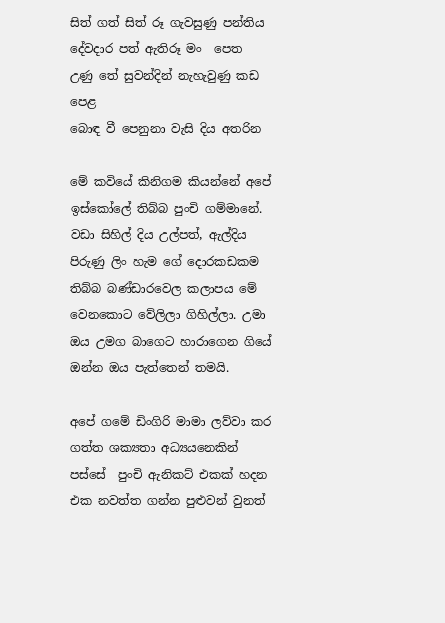සිත් ගත් සිත් රූ ගැවසුණු පන්තිය
දේවදාර පත් ඇතිරූ මං  පෙත
උණු තේ සුවන්දින් නැහැවුණු කඩ පෙළ
බොඳ වී පෙනුනා වැසි දිය අතරින

මේ කවියේ කිනිගම කියන්නේ අපේ ඉස්කෝලේ තිබ්බ පුංචි ගම්මානේ. වඩා සිහිල් දිය උල්පත්, ඇල්දිය පිරුණු ලිං හැම ගේ දොරකඩකම තිබ්බ බණ්ඩාරවෙල කලාපය මේ වෙනකොට වේලිලා ගිහිල්ලා. උමා ඔය උමග බාගෙට හාරාගෙන ගියේ ඔන්න ඔය පැත්තෙන් තමයි.

අපේ ගමේ ඩිංගිරි මාමා ලව්වා කර ගත්ත ශක්‍යතා අධ්‍යයනෙකින් පස්සේ  පුංචි ඇනිකට් එකක් හදන එක නවත්ත ගන්න පුළුවන් වුනත්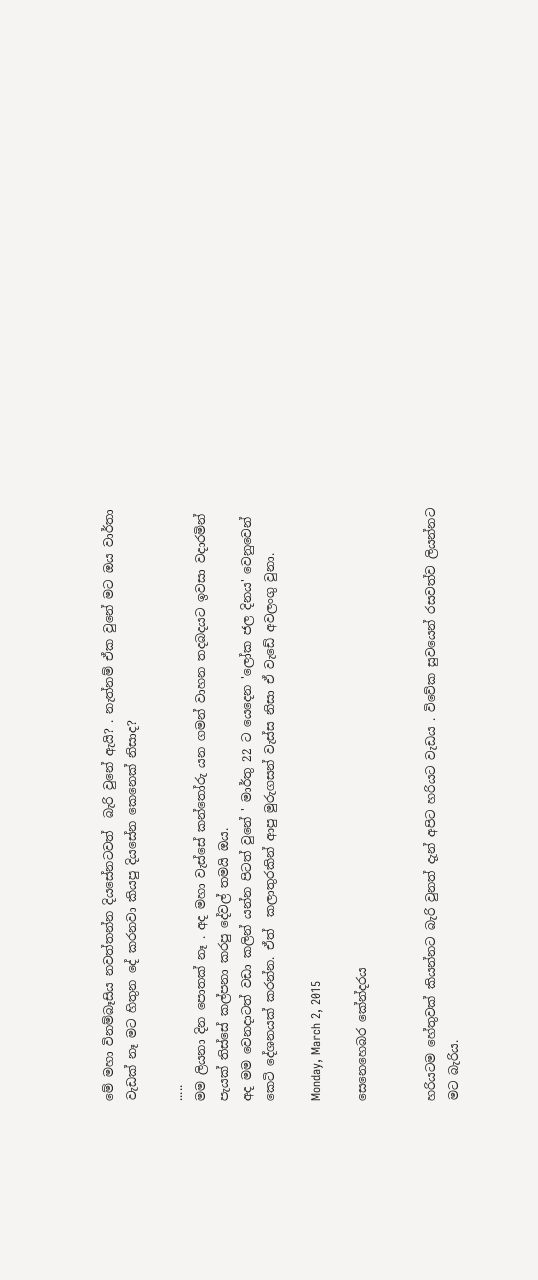මේ මහා විනම්බෑසිය නවත්තන්න දියසේනටවත්  බැරි වුනේ ඇයි? . නැත්නම් ඒක වුනේ මට ඔය වාර්තා වැඩක් නෑ මට හිතුන දේ කරනවා කියපු දියසේන කෙනෙක් නිසාද?

.....
මම ලියනා දින පොතක් නෑ . අද මහා වැස්සේ කන්තෝරු යන ගමන් වාහන තදබදයට ඉවසා වදාරමින් පැයක් තිස්සේ කල්පනා කරපු දේවල් තමයි ඔය.
අද මම වෙනදාටත් වඩා කලින් යන්න පිටත් වුනේ ' මාර්තු 22 ට යෙදෙන 'ලෝක ජල දිනය' වෙනුවෙන් කෙටි දේශනයක් කරන්න. ඒත්  කලාතුරකින් ආපු මුරුගසන් වැස්ස නිසා ඒ වැඩේ අවලංගු වුනා.

Monday, March 2, 2015

සෙනෙහෙබර කේන්දරය


හරියටම හේතුවක් කියන්නට බැරි වුනත් දැන් අපිට හරියට වැඩය . විවේක සුවයෙන් රසවත්ව ලියන්නට මට බැරිය.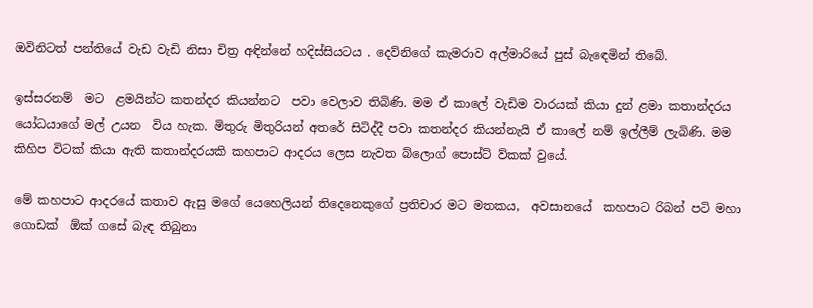ඔවිනිටත් පන්තියේ වැඩ වැඩි නිසා චිත්‍ර අඳින්නේ හදිස්සියටය . දෙව්නිගේ කැමරාව අල්මාරියේ පුස් බැඳෙමින් තිබේ.

ඉස්සරනම්  මට  ළමයින්ට කතන්දර කියන්නට  පවා වෙලාව තිබිණි. මම ඒ කාලේ වැඩිම වාරයක් කියා දුන් ළමා කතාන්දරය යෝධයාගේ මල් උයන  විය හැක. මිතුරු මිතුරියන් අතරේ සිටිද්දී පවා කතන්දර කියන්නැයි ඒ කාලේ නම් ඉල්ලීම් ලැබිණි. මම කිහිප විටක් කියා ඇති කතාන්දරයකි කහපාට ආදරය ලෙස නැවත බ්ලොග් පොස්ට් ව්කක් වුයේ.

මේ කහපාට ආදරයේ කතාව ඇසු මගේ යෙහෙලියන් තිදෙනෙකුගේ ප්‍රතිචාර මට මතකය,  අවසානයේ  කහපාට රිබන් පටි මහා ගොඩක්  ඕක් ගසේ බැඳ තිබුනා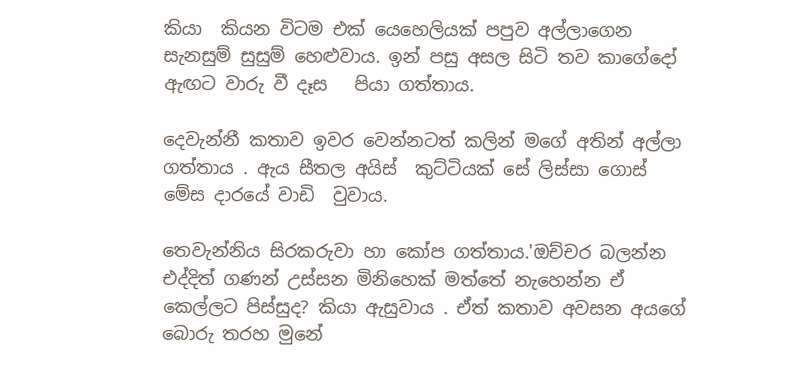කියා  කියන විටම එක් යෙහෙලියක් පපුව අල්ලාගෙන සැනසුම් සුසුම් හෙළුවාය. ඉන් පසු අසල සිටි තව කාගේදෝ ඇඟට වාරු වී දෑස   පියා ගත්තාය.

දෙවැන්නී කතාව ඉවර වෙන්නටත් කලින් මගේ අතින් අල්ලා ගත්තාය . ඇය සීතල අයිස්  කුට්ටියක් සේ ලිස්සා ගොස් මේස දාරයේ වාඩි  වුවාය.

තෙවැන්නිය සිරකරුවා හා කෝප ගත්තාය.'ඔච්චර බලන්න එද්දිත් ගණන් උස්සන මිනිහෙක් මත්තේ නැහෙන්න ඒ කෙල්ලට පිස්සුද? කියා ඇසුවාය . ඒත් කතාව අවසන අයගේ බොරු තරහ මුනේ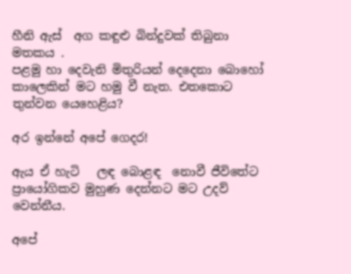හීනි ඇස්  අග කඳුළු බින්දුවක් තිබුනා මතකය .
පළමු හා දෙවැනි මිතුරියන් දෙදෙනා බොහෝ කාලෙකින් මට හමු වී නැත. එතකොට තුන්වන යෙහෙළිය?

අර ඉන්නේ අපේ ගෙදර!

ඇය ඒ හැටි   ලඳ බොළඳ  නොවී ජීවිතේට ප්‍රායෝගිකව මුහුණ දෙන්නට මට උදව් වෙන්නීය.

අපේ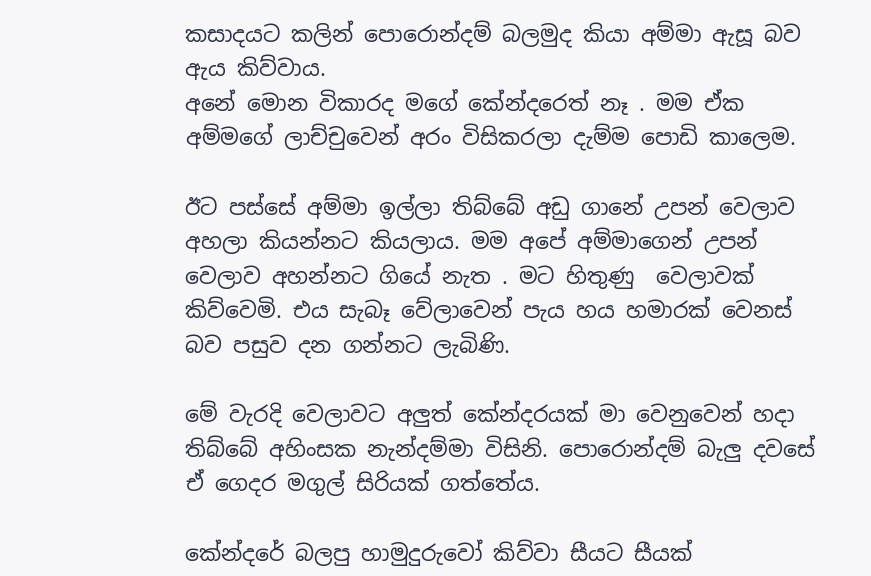කසාදයට කලින් පොරොන්දම් බලමුද කියා අම්මා ඇසූ බව ඇය කිව්වාය.
අනේ මොන විකාරද මගේ කේන්දරෙත් නෑ . මම ඒක අම්මගේ ලාච්චුවෙන් අරං විසිකරලා දැම්ම පොඩි කාලෙම.

ඊට පස්සේ අම්මා ඉල්ලා තිබ්බේ අඩු ගානේ උපන් වෙලාව අහලා කියන්නට කියලාය. මම අපේ අම්මාගෙන් උපන් වෙලාව අහන්නට ගියේ නැත . මට හිතුණු  වෙලාවක් කිව්වෙමි. එය සැබෑ වේලාවෙන් පැය හය හමාරක් වෙනස් බව පසුව දන ගන්නට ලැබිණි.

මේ වැරදි වෙලාවට අලුත් කේන්දරයක් මා වෙනුවෙන් හදා තිබ්බේ අහිංසක නැන්දම්මා විසිනි. පොරොන්දම් බැලු දවසේ ඒ ගෙදර මගුල් සිරියක් ගත්තේය.

කේන්දරේ බලපු හාමුදුරුවෝ කිව්වා සීයට සීයක්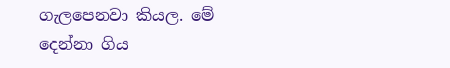ගැලපෙනවා කියල. මේ දෙන්නා ගිය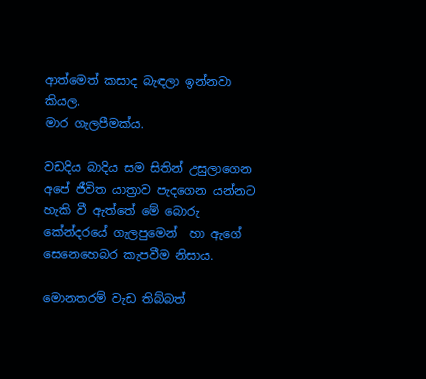ආත්මෙත් කසාද බැඳලා ඉන්නවා කියල.
මාර ගැලපීමක්ය.

වඩදිය බාදිය සම සිතින් උසුලාගෙන  අපේ ජීවිත යාත්‍රාව පැදගෙන යන්නට හැකි වී ඇත්තේ මේ බොරු කේන්දරයේ ගැලපුමෙන්  හා ඇගේ සෙනෙහෙබර කැපවීම නිසාය.

මොනතරම් වැඩ තිබ්බත්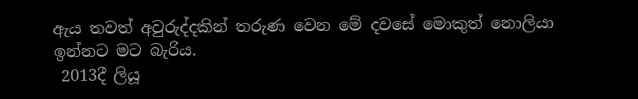ඇය තවත් අවුරුද්දකින් තරුණ වෙන මේ දවසේ මොකුත් නොලියා ඉන්නට මට බැරිය.
 2013දී ලියූ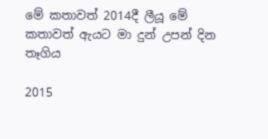මේ කතාවත් 2014දී ලීයූ මේ කතාවත් ඇයට මා දුන් උපන් දින තෑගිය

2015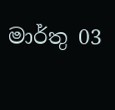මාර්තු 03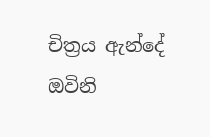චිත්‍රය ඇන්දේ ඔවිනි